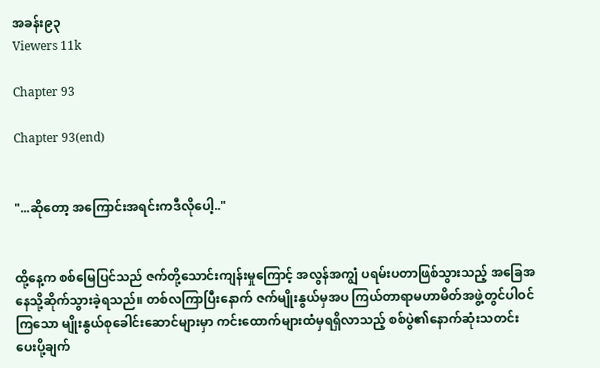အခန်း၉၃
Viewers 11k

Chapter 93

Chapter 93(end)


"...ဆိုတော့ အကြောင်းအရင်းကဒီလိုပေါ့.."


ထို့နေ့က စစ်မြေပြင်သည် ဇက်တို့သောင်းကျန်းမှုကြောင့် အလွန်အကျွံ ပရမ်းပတာဖြစ်သွားသည့် အခြေအနေသို့ဆိုက်သွားခဲ့ရသည်။ တစ်လကြာပြီးနောက် ဇက်မျိုးနွယ်မှအပ ကြယ်တာရာမဟာမိတ်အဖွဲ့တွင်ပါဝင်ကြသော မျိုးနွယ်စုခေါင်းဆောင်များမှာ ကင်းထောက်များထံမှရရှိလာသည့် စစ်ပွဲ၏နောက်ဆုံးသတင်းပေးပို့ချက်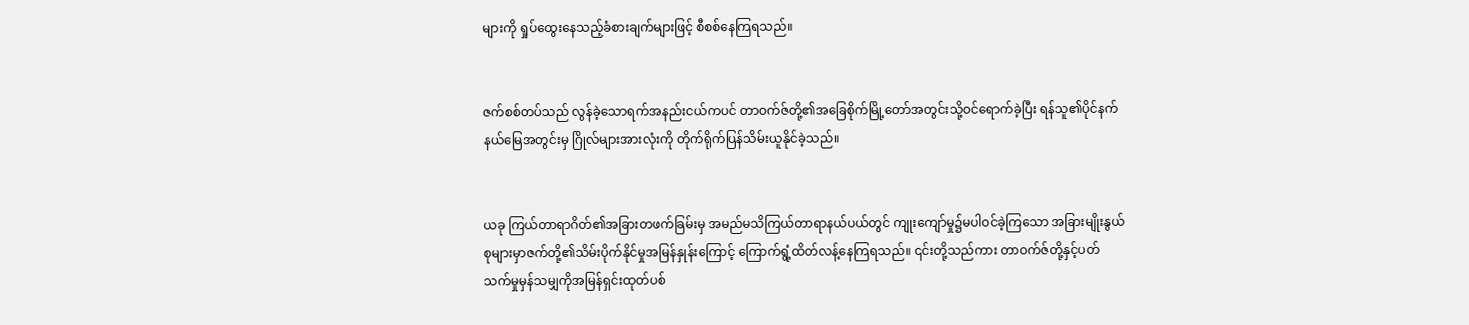များကို ရှုပ်ထွေးနေသည့်ခံစားချက်များဖြင့် စီစစ်နေကြရသည်။


ဇက်စစ်တပ်သည် လွန်ခဲ့သောရက်အနည်းငယ်ကပင် တာဝက်ဇ်တို့၏အခြေစိုက်မြို့တော်အတွင်းသို့ဝင်ရောက်ခဲ့ပြီး ရန်သူ၏ပိုင်နက်နယ်မြေအတွင်းမှ ဂြိုလ်များအားလုံးကို တိုက်ရိုက်ပြန်သိမ်းယူနိုင်ခဲ့သည်။


ယခု ကြယ်တာရာဂိတ်၏အခြားတဖက်ခြမ်းမှ အမည်မသိကြယ်တာရာနယ်ပယ်တွင် ကျုးကျော်မှု၌မပါဝင်ခဲ့ကြသော အခြားမျိုးနွယ်စုများမှာဇက်တို့၏သိမ်းပိုက်နိုင်မှုအမြန်နှုန်းကြောင့် ကြောက်ရွံ့ထိတ်လန့်နေကြရသည်။ ၎င်းတို့သည်ကား တာဝက်ဇ်တို့နှင့်ပတ်သက်မှုမှန်သမျှကိုအမြန်ရှင်းထုတ်ပစ်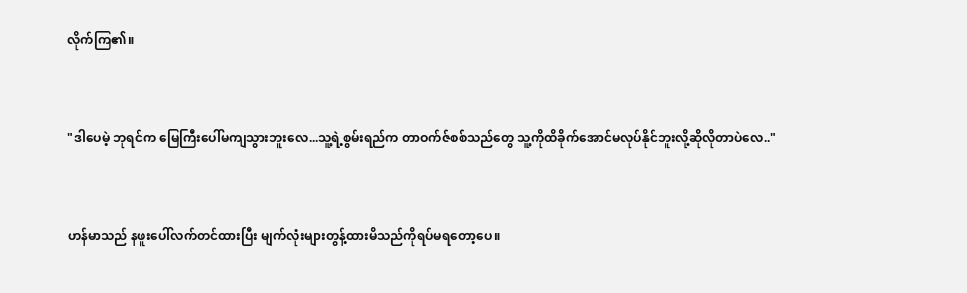လိုက်ကြ၏။


"ဒါပေမဲ့ ဘုရင်က မြေကြီးပေါ်မကျသွားဘူးလေ...သူ့ရဲ့စွမ်းရည်က တာဝက်ဇ်စစ်သည်တွေ သူ့ကိုထိခိုက်အောင်မလုပ်နိုင်ဘူးလို့ဆိုလိုတာပဲလေ.."


ဟန်မာသည် နဖူးပေါ်လက်တင်ထားပြီး မျက်လုံးများတွန့်ထားမိသည်ကိုရပ်မရတော့ပေ။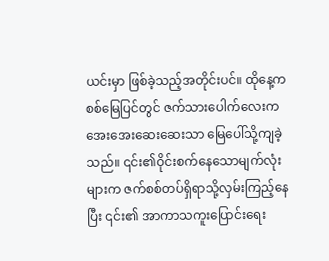ယင်းမှာ ဖြစ်ခဲ့သည့်အတိုင်းပင်။ ထိုနေ့က စစ်မြေပြင်တွင် ဇက်သားပေါက်လေးက အေးအေးဆေးဆေးသာ မြေပေါ်သို့ကျခဲ့သည်။ ၎င်း၏ဝိုင်းစက်နေသောမျက်လုံးများက ဇက်စစ်တပ်ရှိရာသို့လှမ်းကြည့်နေပြီး ၎င်း၏ အာကာသကူးပြောင်းရေး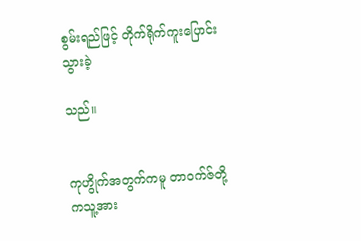စွမ်းရည်ဖြင့် တိုက်ရိုက်ကူးပြောင်းသွားခဲ့

သည်။


ကုဟွိုက်အတွက်ကမူ တာဝက်ဇ်တို့ကသူ့အား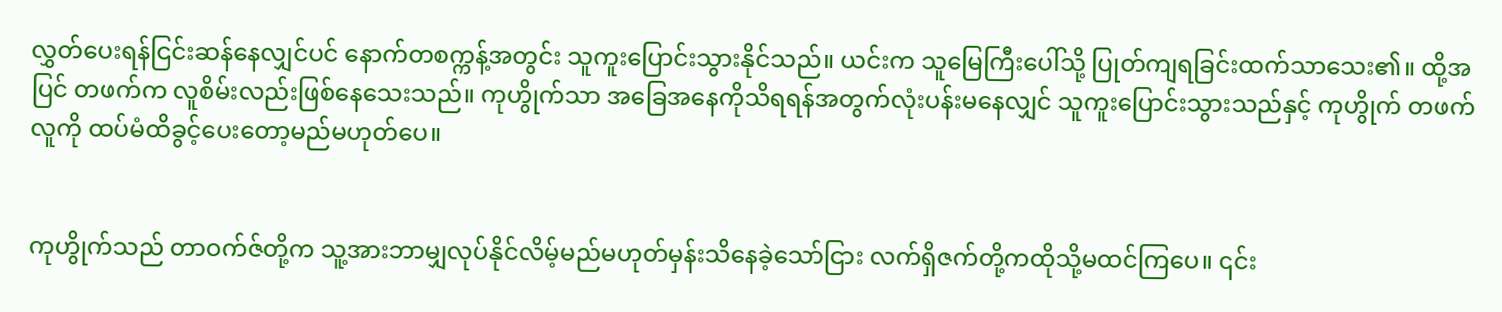လွှတ်ပေးရန်ငြင်းဆန်နေလျှင်ပင် နောက်တစက္ကန့်အတွင်း သူကူးပြောင်းသွားနိုင်သည်။ ယင်းက သူမြေကြီးပေါ်သို့ ပြုတ်ကျရခြင်းထက်သာသေး၏။ ထို့အပြင် တဖက်က လူစိမ်းလည်းဖြစ်နေသေးသည်။ ကုဟွိုက်သာ အခြေအနေကိုသိရရန်အတွက်လုံးပန်းမနေလျှင် သူကူးပြောင်းသွားသည်နှင့် ကုဟွိုက် တဖက်လူကို ထပ်မံထိခွင့်ပေးတော့မည်မဟုတ်ပေ။


ကုဟွိုက်သည် တာဝက်ဇ်တို့က သူ့အားဘာမျှလုပ်နိုင်လိမ့်မည်မဟုတ်မှန်းသိနေခဲ့သော်ငြား လက်ရှိဇက်တို့ကထိုသို့မထင်ကြပေ။ ၎င်း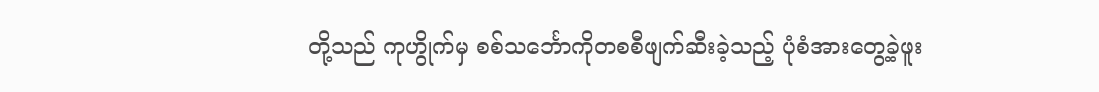တို့သည် ကုဟွိုက်မှ စစ်သင်္ဘောကိုတစစီဖျက်ဆီးခဲ့သည့် ပုံစံအားတွေ့ခဲ့ဖူး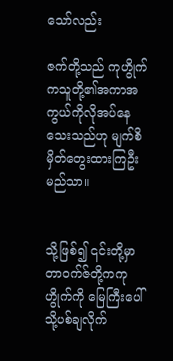သော်လည်း

ဇက်တို့သည် ကုဟွိုက်ကသူတို့၏အကာအကွယ်ကိုလိုအပ်နေသေးသည်ဟု မျက်စိမှိတ်တွေးထားကြဦးမည်သာ။


သို့ဖြစ်၍ ၎င်းတို့မှာ တာဝက်ဇ်တို့ကကုဟွိုက်ကို မြေကြီးပေါ်သို့ပစ်ချလိုက်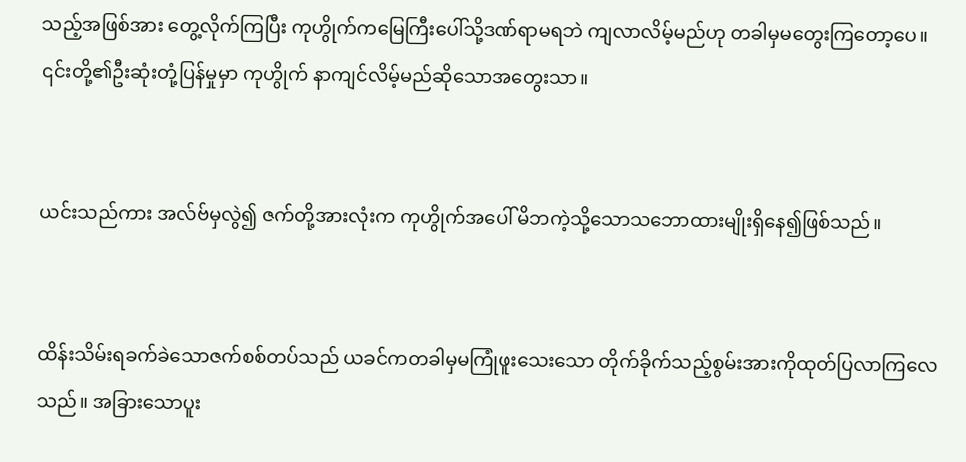သည့်အဖြစ်အား တွေ့လိုက်ကြပြီး ကုဟွိုက်ကမြေကြီးပေါ်သို့ဒဏ်ရာမရဘဲ ကျလာလိမ့်မည်ဟု တခါမှမတွေးကြတော့ပေ။ ၎င်းတို့၏ဦးဆုံးတုံ့ပြန်မှုမှာ ကုဟွိုက် နာကျင်လိမ့်မည်ဆိုသောအတွေးသာ။


ယင်းသည်ကား အလ်ဗ်မှလွဲ၍ ဇက်တို့အားလုံးက ကုဟွိုက်အပေါ် မိဘကဲ့သို့သောသဘောထားမျိုးရှိနေ၍ဖြစ်သည်။


ထိန်းသိမ်းရခက်ခဲသောဇက်စစ်တပ်သည် ယခင်ကတခါမှမကြုံဖူးသေးသော တိုက်ခိုက်သည့်စွမ်းအားကိုထုတ်ပြလာကြလေသည်။ အခြားသောပူး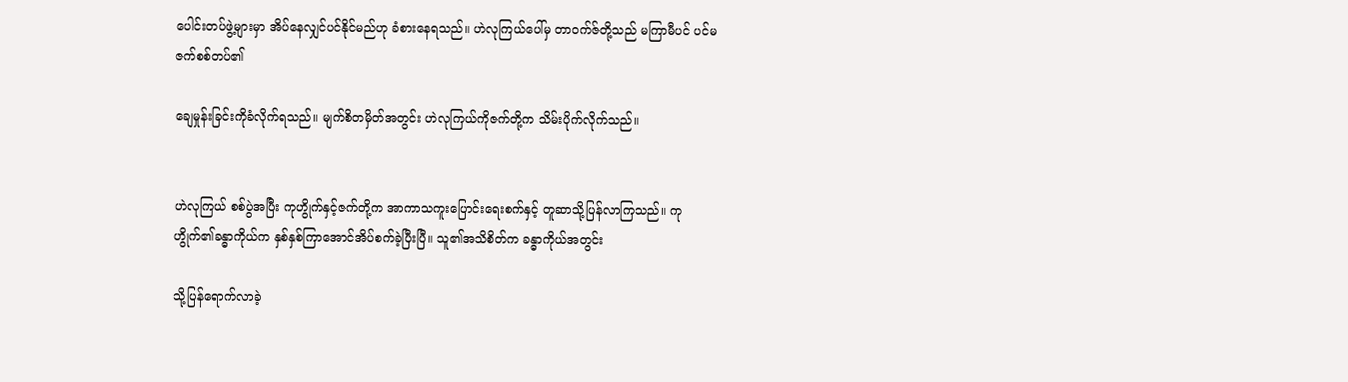ပေါင်းတပ်ဖွဲ့များမှာ အိပ်နေလျှင်ပင်နိုင်မည်ဟု ခံစားနေရသည်။ ဟဲလုကြယ်ပေါ်မှ တာဝက်ဇ်တို့သည် မကြာမီပင် ပင်မဇက်စစ်တပ်၏

ချေမှုန်းခြင်းကိုခံလိုက်ရသည်။ မျက်စိတမှိတ်အတွင်း ဟဲလုကြယ်ကိုဇက်တို့က သိမ်းပိုက်လိုက်သည်။


ဟဲလုကြယ် စစ်ပွဲအပြီး ကုဟွိုက်နှင့်ဇက်တို့က အာကာသကူးပြောင်းရေးစက်နှင့် တူဆာသို့ပြန်လာကြသည်။ ကုဟွိုက်၏ခန္ဓာကိုယ်က နှစ်နှစ်ကြာအောင်အိပ်စက်ခဲ့ပြီးပြီ။ သူ၏အသိစိတ်က ခန္ဓာကိုယ်အတွင်း

သို့ပြန်ရောက်လာခဲ့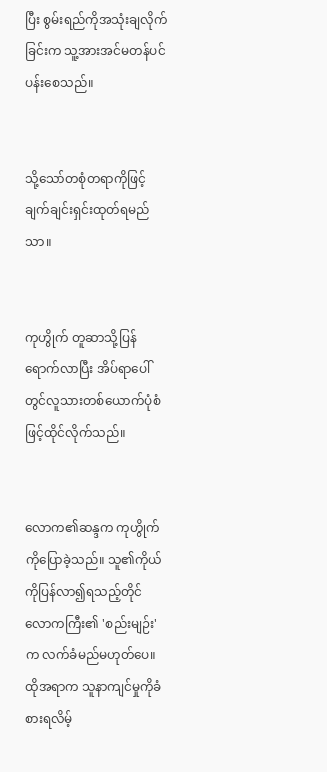ပြီး စွမ်းရည်ကိုအသုံးချလိုက်ခြင်းက သူ့အားအင်မတန်ပင်ပန်းစေသည်။


သို့သော်တစုံတရာကိုဖြင့် ချက်ချင်းရှင်းထုတ်ရမည်သာ။


ကုဟွိုက် တူဆာသို့ပြန်ရောက်လာပြီး အိပ်ရာပေါ်တွင်လူသားတစ်ယောက်ပုံစံဖြင့်ထိုင်လိုက်သည်။


လောက၏ဆန္ဒက ကုဟွိုက်ကိုပြောခဲ့သည်။ သူ၏ကိုယ်ကိုပြန်လာ၍ရသည့်တိုင် လောကကြီး၏ 'စည်းမျဉ်း' က လက်ခံမည်မဟုတ်ပေ။ ထိုအရာက သူနာကျင်မှုကိုခံစားရလိမ့်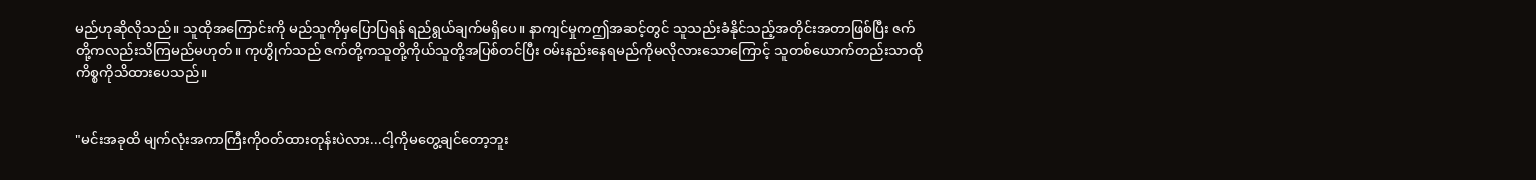မည်ဟုဆိုလိုသည်။ သူထိုအကြောင်းကို မည်သူကိုမှပြောပြရန် ရည်ရွယ်ချက်မရှိပေ။ နာကျင်မှုကဤအဆင့်တွင် သူသည်းခံနိုင်သည့်အတိုင်းအတာဖြစ်ပြီး ဇက်တို့ကလည်းသိကြမည်မဟုတ်။ ကုဟွိုက်သည် ဇက်တို့ကသူတို့ကိုယ်သူတို့အပြစ်တင်ပြီး ဝမ်းနည်းနေရမည်ကိုမလိုလားသောကြောင့် သူတစ်ယောက်တည်းသာထိုကိစ္စကိုသိထားပေသည်။


"မင်းအခုထိ မျက်လုံးအကာကြီးကိုဝတ်ထားတုန်းပဲလား...ငါ့ကိုမတွေ့ချင်တော့ဘူး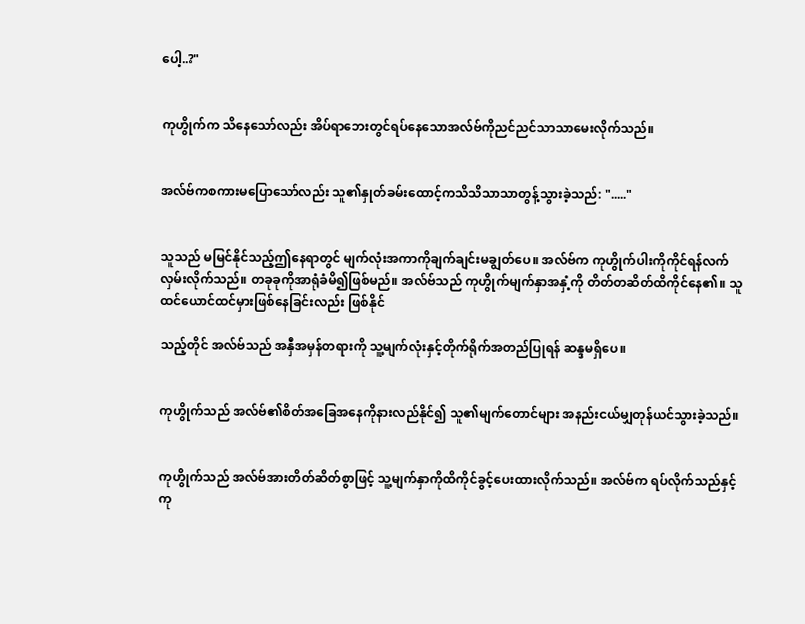ပေါ့..?"


ကုဟွိုက်က သိနေသော်လည်း အိပ်ရာဘေးတွင်ရပ်နေသောအလ်ဗ်ကိုညင်ညင်သာသာမေးလိုက်သည်။


အလ်ဗ်ကစကားမပြောသော်လည်း သူ၏နှုတ်ခမ်းထောင့်ကသိသိသာသာတွန့်သွားခဲ့သည်: "....."


သူသည် မမြင်နိုင်သည့်ဤနေရာတွင် မျက်လုံးအကာကိုချက်ချင်းမချွတ်ပေ။ အလ်ဗ်က ကုဟွိုက်ပါးကိုကိုင်ရန်လက်လှမ်းလိုက်သည်။ တခုခုကိုအာရုံခံမိ၍ဖြစ်မည်။ အလ်ဗ်သည် ကုဟွိုက်မျက်နှာအနှံ့ကို တိတ်တဆိတ်ထိကိုင်နေ၏။ သူထင်ယောင်ထင်မှားဖြစ်နေခြင်းလည်း ဖြစ်နိုင်

သည့်တိုင် အလ်ဗ်သည် အနှီအမှန်တရားကို သူ့မျက်လုံးနှင့်တိုက်ရိုက်အတည်ပြုရန် ဆန္ဒမရှိပေ။


ကုဟွိုက်သည် အလ်ဗ်၏စိတ်အခြေအနေကိုနားလည်နိုင်၍ သူ၏မျက်တောင်များ အနည်းငယ်မျှတုန်ယင်သွားခဲ့သည်။


ကုဟွိုက်သည် အလ်ဗ်အားတိတ်ဆိတ်စွာဖြင့် သူ့မျက်နှာကိုထိကိုင်ခွင့်ပေးထားလိုက်သည်။ အလ်ဗ်က ရပ်လိုက်သည်နှင့် ကု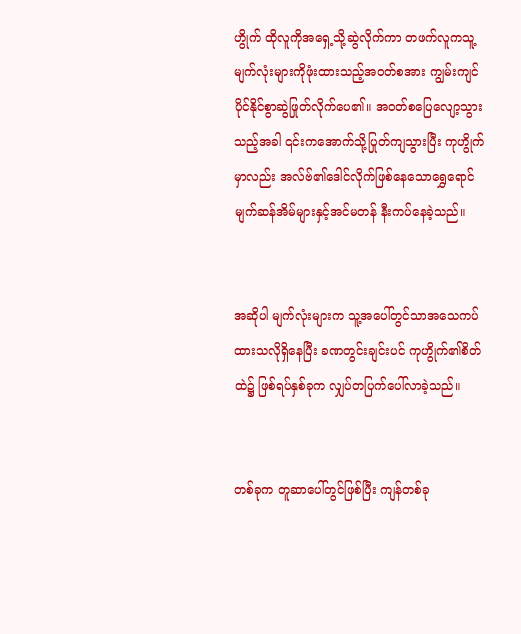ဟွိုက် ထိုလူကိုအရှေ့သို့ဆွဲလိုက်ကာ တဖက်လူကသူ့မျက်လုံးများကိုဖုံးထားသည့်အဝတ်စအား ကျွမ်းကျင်ပိုင်နိုင်စွာဆွဲဖြုတ်လိုက်ပေ၏။ အဝတ်စပြေလျော့သွားသည့်အခါ ၎င်းကအောက်သို့ပြုတ်ကျသွားပြီး ကုဟွိုက်မှာလည်း အလ်ဗ်၏ဒေါင်လိုက်ဖြစ်နေသောရွှေရောင်မျက်ဆန်အိမ်များနှင့်အင်မတန် နီးကပ်နေခဲ့သည်။


အဆိုပါ မျက်လုံးများက သူ့အပေါ်တွင်သာအသေကပ်ထားသလိုရှိနေပြီး ခဏတွင်းချင်းပင် ကုဟွိုက်၏စိတ်ထဲ၌ ဖြစ်ရပ်နှစ်ခုက လျှပ်တပြက်ပေါ်လာခဲ့သည်။


တစ်ခုက တူဆာပေါ်တွင်ဖြစ်ပြီး ကျန်တစ်ခု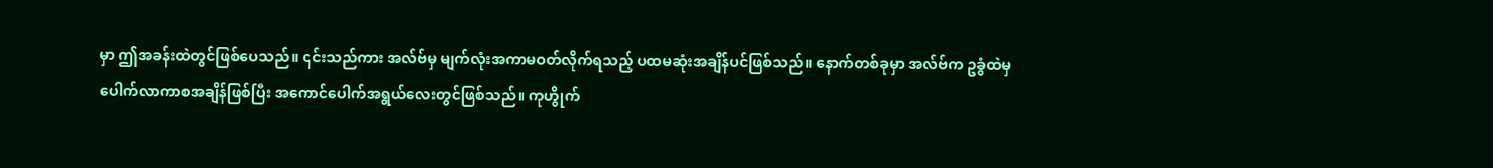မှာ ဤအခန်းထဲတွင်ဖြစ်ပေသည်။ ၎င်းသည်ကား အလ်ဗ်မှ မျက်လုံးအကာမဝတ်လိုက်ရသည့် ပထမဆုံးအချိန်ပင်ဖြစ်သည်။ နောက်တစ်ခုမှာ အလ်ဗ်က ဥခွံထဲမှပေါက်လာကာစအချိန်ဖြစ်ပြီး အကောင်ပေါက်အရွယ်လေးတွင်ဖြစ်သည်။ ကုဟွိုက်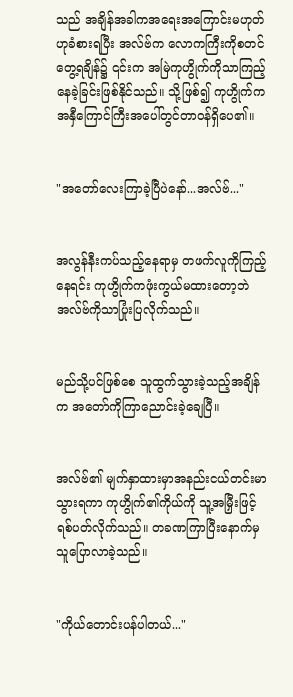သည် အချိန်အခါကအရေးအကြောင်းမဟုတ်ဟုခံစားရပြီး အလ်ဗ်က လောကကြီးကိုစတင်တွေ့ရချိန်၌ ၎င်းက အမြဲကုဟွိုက်ကိုသာကြည့်နေခဲ့ခြင်းဖြစ်နိုင်သည်။ သို့ဖြစ်၍ ကုဟွိုက်က အနှီကြောင်ကြီးအပေါ်တွင်တာဝန်ရှိပေ၏။


"အတော်လေးကြာခဲ့ပြီပဲနော်...အလ်ဗ်..."


အလွန်နီးကပ်သည့်နေရာမှ တဖက်လူကိုကြည့်နေရင်း ကုဟွိုက်ကဖုံးကွယ်မထားတော့ဘဲ အလ်ဗ်ကိုသာပြုံးပြလိုက်သည်။


မည်သို့ပင်ဖြစ်စေ သူထွက်သွားခဲ့သည့်အချိန်က အတော်ကိုကြာညောင်းခဲ့ချေပြီ။


အလ်ဗ်၏ မျက်နှာထားမှာအနည်းငယ်တင်းမာသွားရကာ ကုဟွိုက်၏ကိုယ်ကို သူ့အမြှီးဖြင့်ရစ်ပတ်လိုက်သည်။ တခဏကြာပြီးနောက်မှ သူပြောလာခဲ့သည်။


"ကိုယ်တောင်းပန်ပါတယ်..."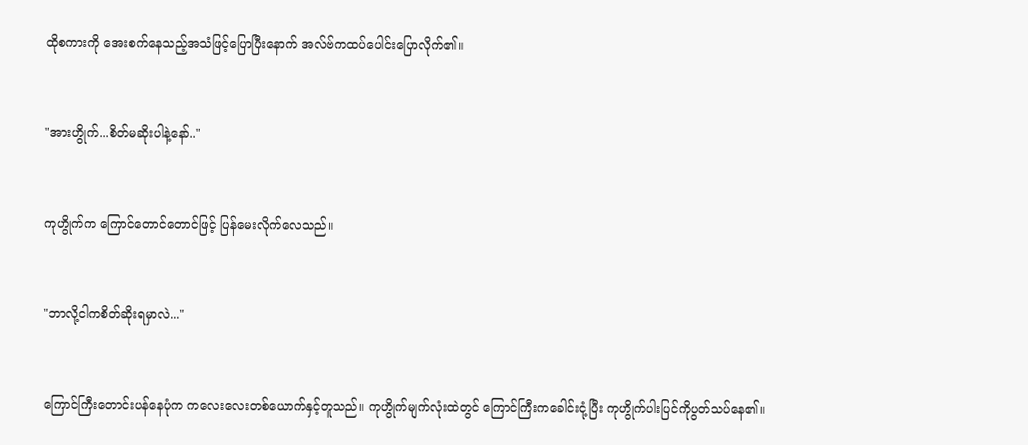ထိုစကားကို အေးစက်နေသည့်အသံဖြင့်ပြောပြီးနောက် အလ်ဗ်ကထပ်ပေါင်းပြောလိုက်၏။


"အားဟွိုက်...စိတ်မဆိုးပါနဲ့နော်.."


ကုဟွိုက်က ကြောင်တောင်တောင်ဖြင့် ပြန်မေးလိုက်လေသည်။


"ဘာလို့ငါကစိတ်ဆိုးရမှာလဲ..."


ကြောင်ကြီးတောင်းပန်နေပုံက ကလေးလေးတစ်ယောက်နှင့်တူသည်။ ကုဟွိုက်မျက်လုံးထဲတွင် ကြောင်ကြီးကခေါင်းငုံ့ပြီး ကုဟွိုက်ပါးပြင်ကိုပွတ်သပ်နေ၏။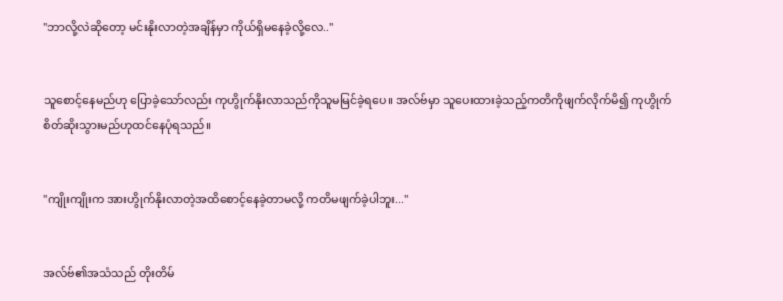"ဘာလို့လဲဆိုတော့ မင်းနိုးလာတဲ့အချိန်မှာ ကိုယ်ရှိမနေခဲ့လို့လေ.."


သူစောင့်နေမည်ဟု ပြောခဲ့သော်လည်း ကုဟွိုက်နိုးလာသည်ကိုသူမမြင်ခဲ့ရပေ။ အလ်ဗ်မှာ သူပေးထားခဲ့သည့်ကတိကိုဖျက်လိုက်မိ၍ ကုဟွိုက်စိတ်ဆိုးသွားမည်ဟုထင်နေပုံရသည်။


"ကျိုးကျိုးက အားဟွိုက်နိုးလာတဲ့အထိစောင့်နေခဲ့တာမလို့ ကတိမဖျက်ခဲ့ပါဘူး..."


အလ်ဗ်၏အသံသည် တိုးတိမ်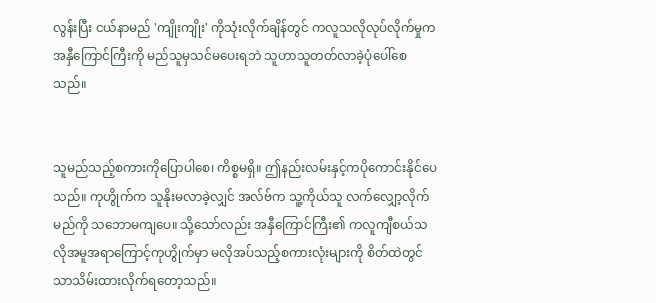လွန်းပြီး ငယ်နာမည် 'ကျိုးကျိုး' ကိုသုံးလိုက်ချိန်တွင် ကလူသလိုလုပ်လိုက်မှုက အနှီကြောင်ကြီးကို မည်သူမှသင်မပေးရဘဲ သူဟာသူတတ်လာခဲ့ပုံပေါ်စေသည်။


သူမည်သည့်စကားကိုပြောပါစေ၊ ကိစ္စမရှိ။ ဤနည်းလမ်းနှင့်ကပိုကောင်းနိုင်ပေသည်။ ကုဟွိုက်က သူနိုးမလာခဲ့လျှင် အလ်ဗ်က သူ့ကိုယ်သူ လက်လျှော့လိုက်မည်ကို သဘောမကျပေ။ သို့သော်လည်း အနှီကြောင်ကြီး၏ ကလူကျီစယ်သလိုအမူအရာကြောင့်ကုဟွိုက်မှာ မလိုအပ်သည့်စကားလုံးများကို စိတ်ထဲတွင်သာသိမ်းထားလိုက်ရတော့သည်။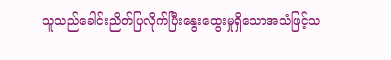သူသည်ခေါင်းညိတ်ပြလိုက်ပြီးနွေးထွေးမှုရှိသောအသံဖြင့်သ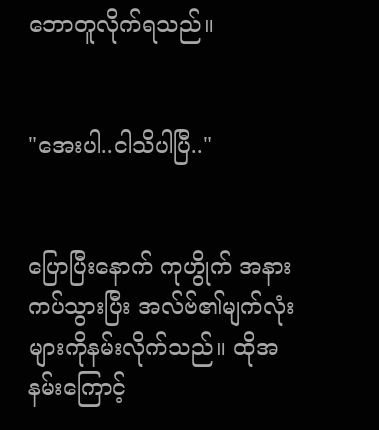ဘောတူလိုက်ရသည်။


"အေးပါ..ငါသိပါပြီ.."


ပြောပြီးနောက် ကုဟွိုက် အနားကပ်သွားပြီး အလ်ဗ်၏မျက်လုံးများကိုနမ်းလိုက်သည်။ ထိုအနမ်းကြောင့်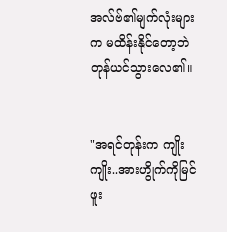အလ်ဗ်၏မျက်လုံးများက မထိန်းနိုင်တော့ဘဲတုန်ယင်သွားလေ၏။


"အရင်တုန်းက ကျိုးကျိုး..အားဟွိုက်ကိုမြင်ဖူး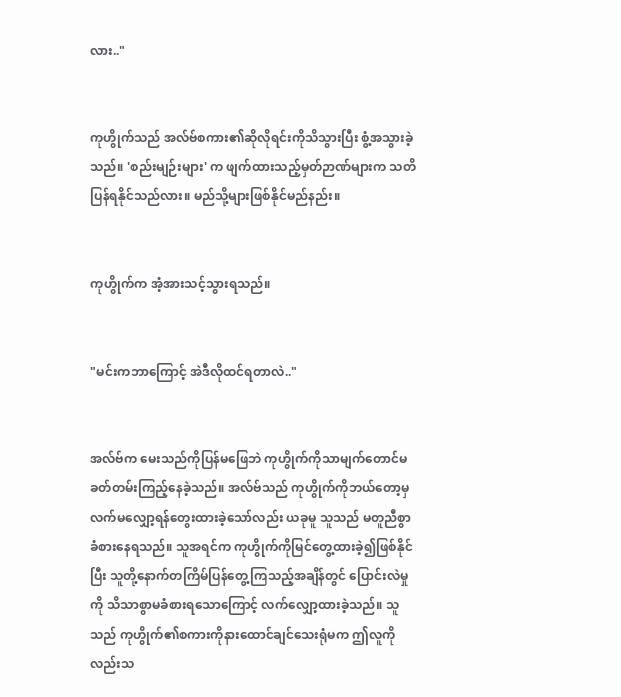လား.."


ကုဟွိုက်သည် အလ်ဗ်စကား၏ဆိုလိုရင်းကိုသိသွားပြီး စွံ့အသွားခဲ့သည်။ 'စည်းမျဉ်းများ' က ဖျက်ထားသည့်မှတ်ဉာဏ်များက သတိပြန်ရနိုင်သည်လား။ မည်သို့များဖြစ်နိုင်မည်နည်း။


ကုဟွိုက်က အံ့အားသင့်သွားရသည်။


"မင်းကဘာကြောင့် အဲဒီလိုထင်ရတာလဲ.."


အလ်ဗ်က မေးသည်ကိုပြန်မဖြေဘဲ ကုဟွိုက်ကိုသာမျက်တောင်မခတ်တမ်းကြည့်နေခဲ့သည်။ အလ်ဗ်သည် ကုဟွိုက်ကိုဘယ်တော့မှလက်မလျှော့ရန်တွေးထားခဲ့သော်လည်း ယခုမူ သူသည် မတူညီစွာခံစားနေရသည်။ သူအရင်က ကုဟွိုက်ကိုမြင်တွေ့ထားခဲ့၍ဖြစ်နိုင်ပြီး သူတို့နောက်တကြိမ်ပြန်တွေ့ကြသည့်အချိန်တွင် ပြောင်းလဲမှုကို သိသာစွာမခံစားရသောကြောင့် လက်လျှော့ထားခဲ့သည်။ သူသည် ကုဟွိုက်၏စကားကိုနားထောင်ချင်သေးရုံမက ဤလူကိုလည်းသ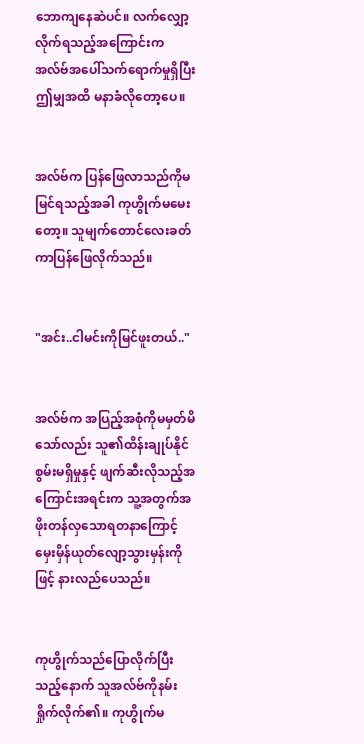ဘောကျနေဆဲပင်။ လက်လျှော့လိုက်ရသည့်အကြောင်းက အလ်ဗ်အပေါ်သက်ရောက်မှုရှိပြီး ဤမျှအထိ မနာခံလိုတော့ပေ။


အလ်ဗ်က ပြန်ဖြေလာသည်ကိုမမြင်ရသည့်အခါ ကုဟွိုက်မမေးတော့။ သူမျက်တောင်လေးခတ်ကာပြန်ဖြေလိုက်သည်။


"အင်း..ငါမင်းကိုမြင်ဖူးတယ်.."


အလ်ဗ်က အပြည့်အစုံကိုမမှတ်မိသော်လည်း သူ၏ထိန်းချုပ်နိုင်စွမ်းမရှိမှုနှင့် ဖျက်ဆီးလိုသည့်အကြောင်းအရင်းက သူ့အတွက်အဖိုးတန်လှသောရတနာကြောင့် မှေးမှိန်ယုတ်လျော့သွားမှန်းကိုဖြင့် နားလည်ပေသည်။


ကုဟွိုက်သည်ပြောလိုက်ပြီးသည့်နောက် သူအလ်ဗ်ကိုနမ်းရှိုက်လိုက်၏။ ကုဟွိုက်မ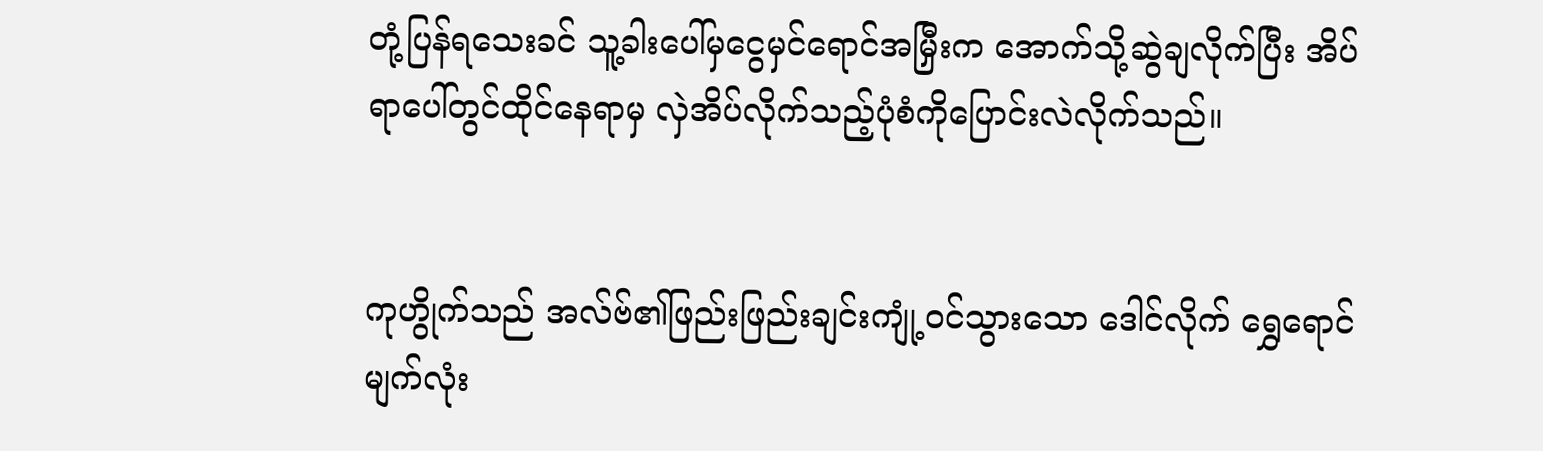တုံ့ပြန်ရသေးခင် သူ့ခါးပေါ်မှငွေမှင်ရောင်အမြှီးက အောက်သို့ဆွဲချလိုက်ပြီး အိပ်ရာပေါ်တွင်ထိုင်နေရာမှ လှဲအိပ်လိုက်သည့်ပုံစံကိုပြောင်းလဲလိုက်သည်။


ကုဟွိုက်သည် အလ်ဗ်၏ဖြည်းဖြည်းချင်းကျုံ့ဝင်သွားသော ဒေါင်လိုက် ရွှေရောင်မျက်လုံး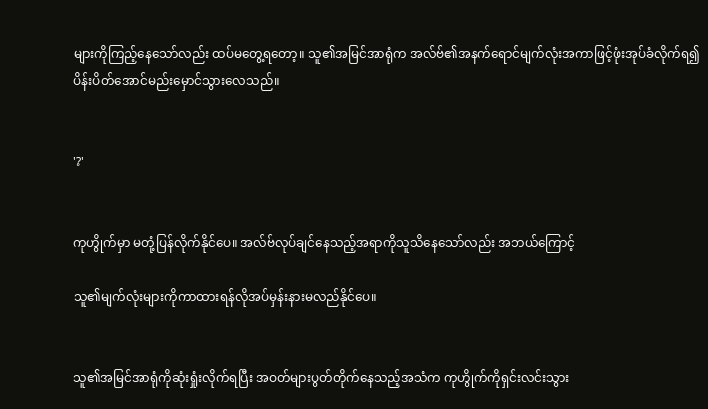များကိုကြည့်နေသော်လည်း ထပ်မတွေ့ရတော့။ သူ၏အမြင်အာရုံက အလ်ဗ်၏အနက်ရောင်မျက်လုံးအကာဖြင့်ဖုံးအုပ်ခံလိုက်ရ၍ ပိန်းပိတ်အောင်မည်းမှောင်သွားလေသည်။


'?'


ကုဟွိုက်မှာ မတုံ့ပြန်လိုက်နိုင်ပေ။ အလ်ဗ်လုပ်ချင်နေသည့်အရာကိုသူသိနေသော်လည်း အဘယ်ကြောင့်

သူ၏မျက်လုံးများကိုကာထားရန်လိုအပ်မှန်းနားမလည်နိုင်ပေ။


သူ၏အမြင်အာရုံကိုဆုံးရှုံးလိုက်ရပြီး အဝတ်များပွတ်တိုက်နေသည့်အသံက ကုဟွိုက်ကိုရှင်းလင်းသွား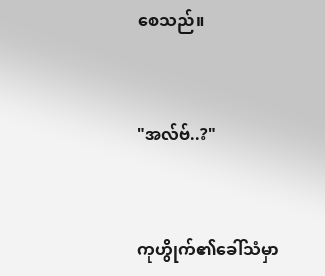စေသည်။


"အလ်ဗ်..?"


ကုဟွိုက်၏ခေါ်သံမှာ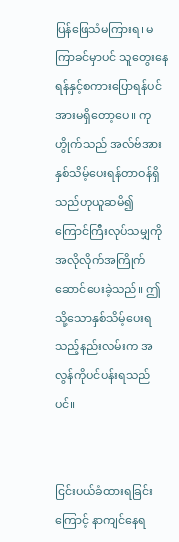ပြန်ဖြေသံမကြားရ၊ မကြာခင်မှာပင် သူတွေးနေရန်နှင့်စကားပြောရန်ပင် အားမရှိတော့ပေ။ ကုဟွိုက်သည် အလ်ဗ်အားနှစ်သိမ့်ပေးရန်တာဝန်ရှိသည်ဟုယူဆမိ၍ ကြောင်ကြီးလုပ်သမျှကို အလိုလိုက်အကြိုက်ဆောင်ပေးခဲ့သည်။ ဤသို့သောနှစ်သိမ့်ပေးရသည့်နည်းလမ်းက အလွန်ကိုပင်ပန်းရသည်ပင်။


ငြင်းပယ်ခံထားရခြင်းကြောင့် နာကျင်နေရ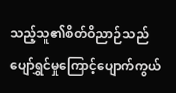သည့်သူ၏စိတ်ဝိညာဉ်သည် ပျော်ရွှင်မှုကြောင့်ပျောက်ကွယ်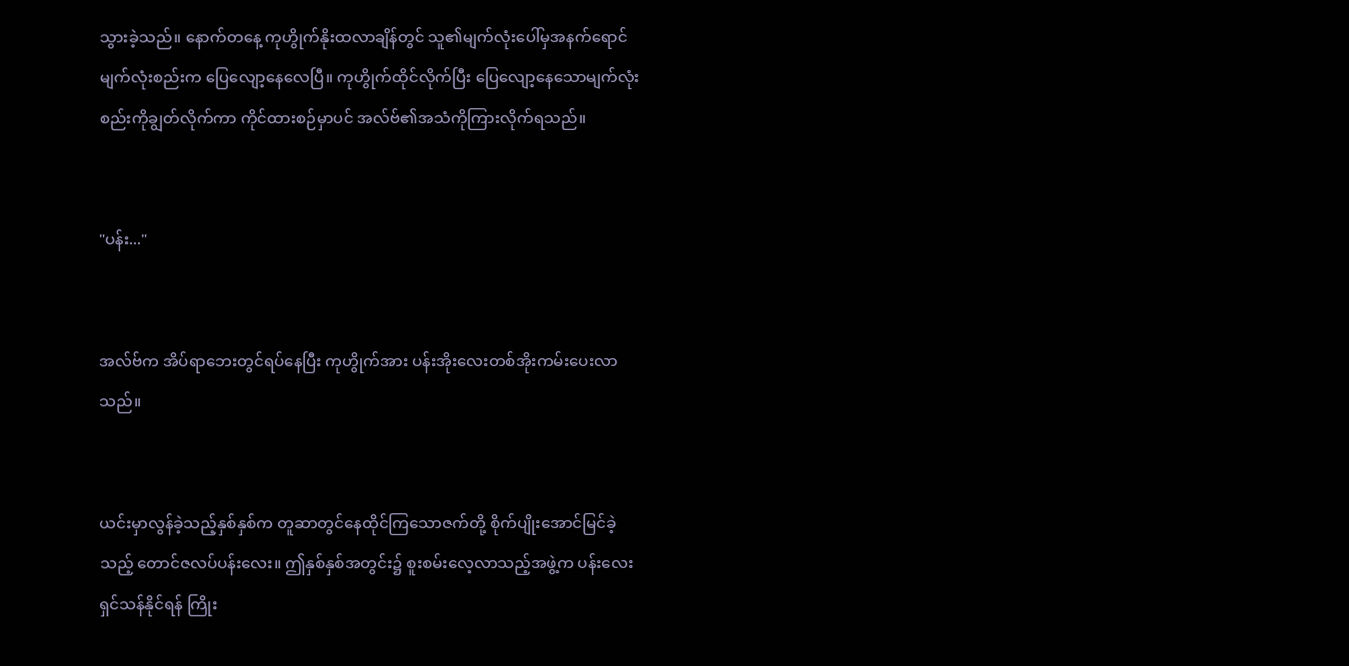သွားခဲ့သည်။ နောက်တနေ့ ကုဟွိုက်နိုးထလာချိန်တွင် သူ၏မျက်လုံးပေါ်မှအနက်ရောင်မျက်လုံးစည်းက ပြေလျော့နေလေပြီ။ ကုဟွိုက်ထိုင်လိုက်ပြီး ပြေလျော့နေသောမျက်လုံးစည်းကိုချွတ်လိုက်ကာ ကိုင်ထားစဉ်မှာပင် အလ်ဗ်၏အသံကိုကြားလိုက်ရသည်။


"ပန်း..."


အလ်ဗ်က အိပ်ရာဘေးတွင်ရပ်နေပြီး ကုဟွိုက်အား ပန်းအိုးလေးတစ်အိုးကမ်းပေးလာသည်။


ယင်းမှာလွန်ခဲ့သည့်နှစ်နှစ်က တူဆာတွင်နေထိုင်ကြသောဇက်တို့ စိုက်ပျိုးအောင်မြင်ခဲ့သည့် တောင်ဇလပ်ပန်းလေး။ ဤနှစ်နှစ်အတွင်း၌ စူးစမ်းလေ့လာသည့်အဖွဲ့က ပန်းလေးရှင်သန်နိုင်ရန် ကြိုး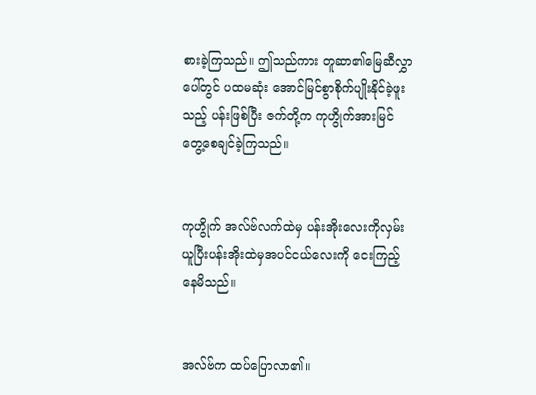စားခဲ့ကြသည်။ ဤသည်ကား တူဆာ၏မြေဆီလွှာပေါ်တွင် ပထမဆုံး အောင်မြင်စွာစိုက်ပျိုးနိုင်ခဲ့ဖူးသည့် ပန်းဖြစ်ပြီး ဇက်တို့က ကုဟွိုက်အားမြင်တွေ့စေချင်ခဲ့ကြသည်။


ကုဟွိုက် အလ်ဗ်လက်ထဲမှ ပန်းအိုးလေးကိုလှမ်းယူပြီးပန်းအိုးထဲမှအပင်ငယ်လေးကို ငေးကြည့်နေမိသည်။


အလ်ဗ်က ထပ်ပြောလာ၏။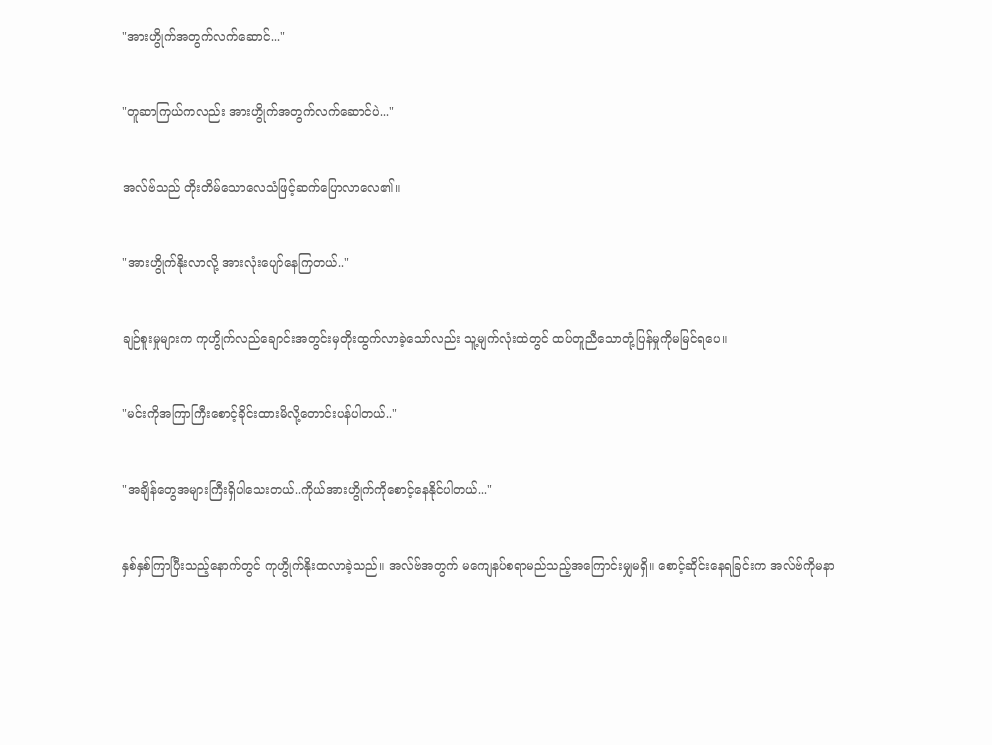"အားဟွိုက်အတွက်လက်ဆောင်..."


"တူဆာကြယ်ကလည်း အားဟွိုက်အတွက်လက်ဆောင်ပဲ..."


အလ်ဗ်သည် တိုးတိမ်သောလေသံဖြင့်ဆက်ပြောလာလေ၏။


"အားဟွိုက်နိုးလာလို့ အားလုံးပျော်နေကြတယ်.."


ချဉ်စူးမှုများက ကုဟွိုက်လည်ချောင်းအတွင်းမှတိုးထွက်လာခဲ့သော်လည်း သူ့မျက်လုံးထဲတွင် ထပ်တူညီသောတုံ့ပြန်မှုကိုမမြင်ရပေ။


"မင်းကိုအကြာကြီးစောင့်ခိုင်းထားမိလို့တောင်းပန်ပါတယ်.."


"အချိန်တွေအများကြီးရှိပါသေးတယ်..ကိုယ်အားဟွိုက်ကိုစောင့်နေနိုင်ပါတယ်..."


နှစ်နှစ်ကြာပြီးသည့်နောက်တွင် ကုဟွိုက်နိုးထလာခဲ့သည်။ အလ်ဗ်အတွက် မကျေနပ်စရာမည်သည့်အကြောင်းမျှမရှိ။ စောင့်ဆိုင်းနေရခြင်းက အလ်ဗ်ကိုမနာ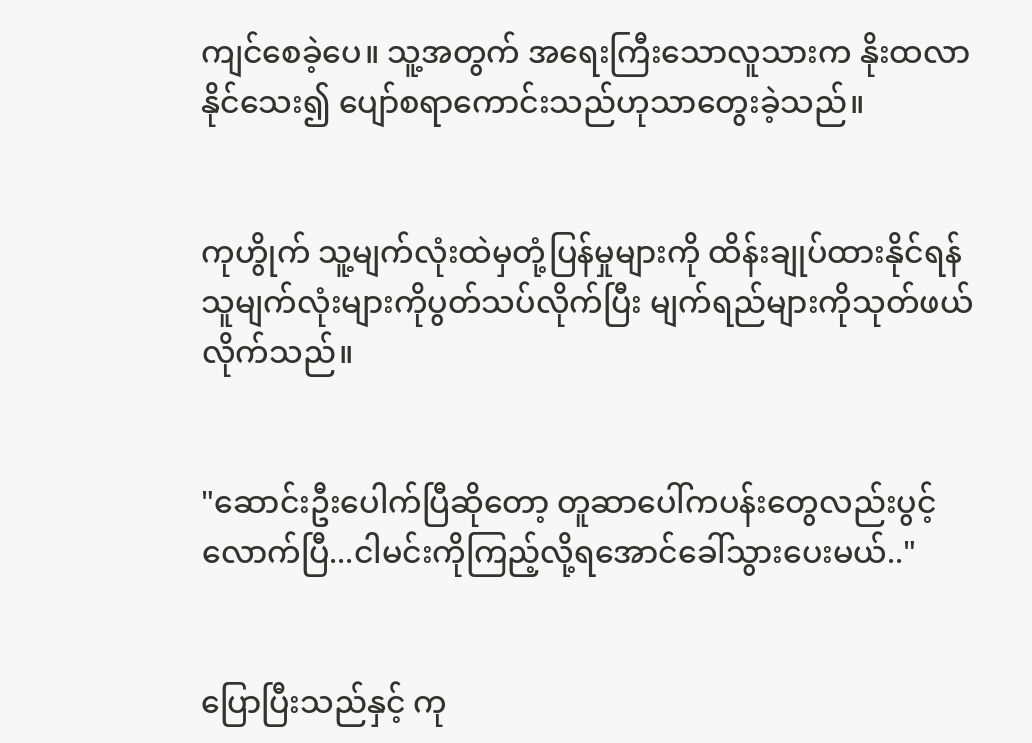ကျင်စေခဲ့ပေ။ သူ့အတွက် အရေးကြီးသောလူသားက နိုးထလာနိုင်သေး၍ ပျော်စရာကောင်းသည်ဟုသာတွေးခဲ့သည်။


ကုဟွိုက် သူ့မျက်လုံးထဲမှတုံ့ပြန်မှုများကို ထိန်းချုပ်ထားနိုင်ရန် သူမျက်လုံးများကိုပွတ်သပ်လိုက်ပြီး မျက်ရည်များကိုသုတ်ဖယ်လိုက်သည်။


"ဆောင်းဦးပေါက်ပြီဆိုတော့ တူဆာပေါ်ကပန်းတွေလည်းပွင့်လောက်ပြီ...ငါမင်းကိုကြည့်လို့ရအောင်ခေါ်သွားပေးမယ်.."


ပြောပြီးသည်နှင့် ကု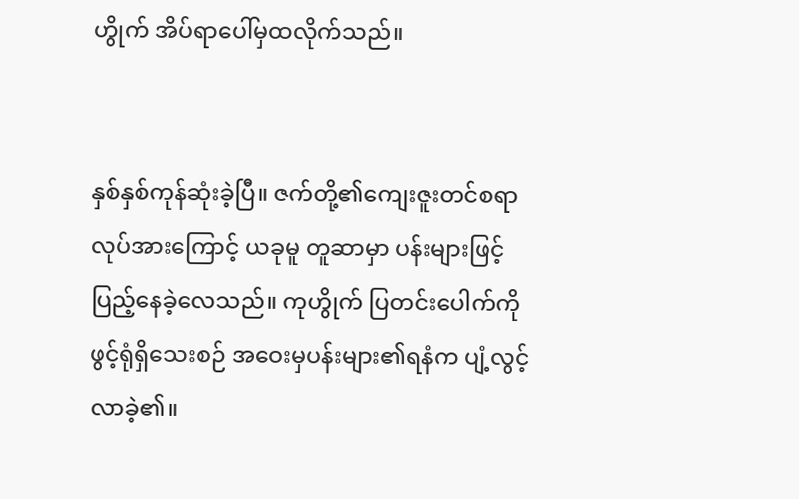ဟွိုက် အိပ်ရာပေါ်မှထလိုက်သည်။


နှစ်နှစ်ကုန်ဆုံးခဲ့ပြီ။ ဇက်တို့၏ကျေးဇူးတင်စရာလုပ်အားကြောင့် ယခုမူ တူဆာမှာ ပန်းများဖြင့်ပြည့်နေခဲ့လေသည်။ ကုဟွိုက် ပြတင်းပေါက်ကိုဖွင့်ရုံရှိသေးစဉ် အဝေးမှပန်းများ၏ရနံက ပျံ့လွင့်လာခဲ့၏။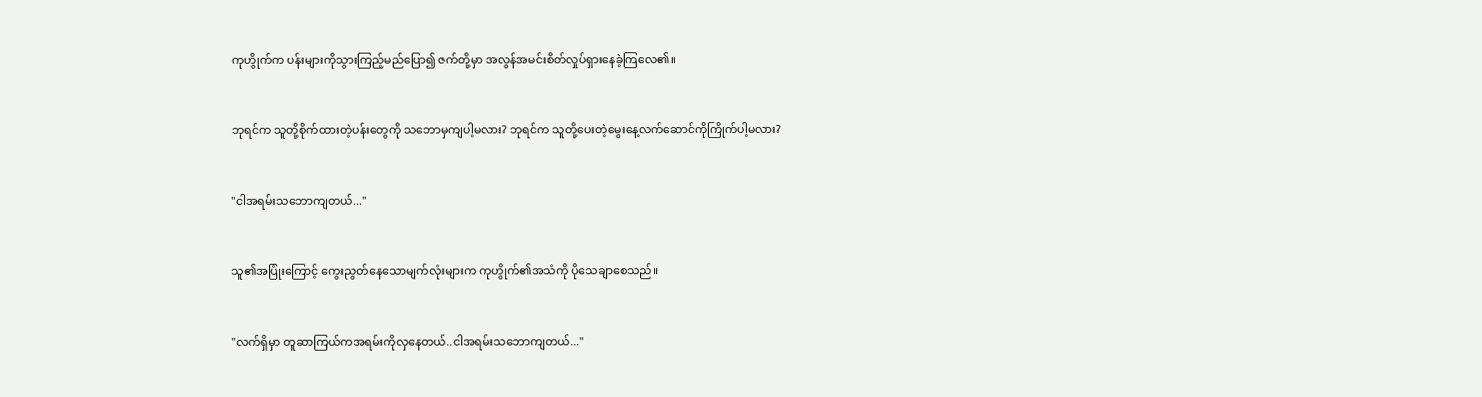ကုဟွိုက်က ပန်းများကိုသွားကြည့်မည်ပြော၍ ဇက်တို့မှာ အလွန်အမင်းစိတ်လှုပ်ရှားနေခဲ့ကြလေ၏။


ဘုရင်က သူတို့စိုက်ထားတဲ့ပန်းတွေကို သဘောမှကျပါ့မလား? ဘုရင်က သူတို့ပေးတဲ့မွေးနေ့လက်ဆောင်ကိုကြိုက်ပါ့မလား?


"ငါအရမ်းသဘောကျတယ်..."


သူ၏အပြုံးကြောင့် ကွေးညွတ်နေသောမျက်လုံးများက ကုဟွိုက်၏အသံကို ပိုသေချာစေသည်။


"လက်ရှိမှာ တူဆာကြယ်ကအရမ်းကိုလှနေတယ်..ငါအရမ်းသဘောကျတယ်..."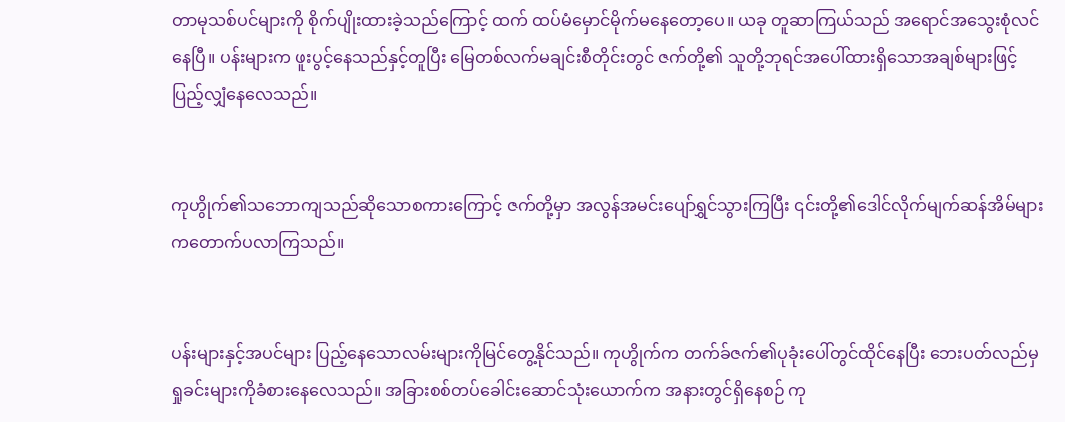တာမုသစ်ပင်များကို စိုက်ပျိုးထားခဲ့သည်ကြောင့် ထက် ထပ်မံမှောင်မိုက်မနေတော့ပေ။ ယခု တူဆာကြယ်သည် အရောင်အသွေးစုံလင်နေပြီ။ ပန်းများက ဖူးပွင့်နေသည်နှင့်တူပြီး မြေတစ်လက်မချင်းစီတိုင်းတွင် ဇက်တို့၏ သူတို့ဘုရင်အပေါ်ထားရှိသောအချစ်များဖြင့်ပြည့်လျှံနေလေသည်။


ကုဟွိုက်၏သဘောကျသည်ဆိုသောစကားကြောင့် ဇက်တို့မှာ အလွန်အမင်းပျော်ရွှင်သွားကြပြီး ၎င်းတို့၏ဒေါင်လိုက်မျက်ဆန်အိမ်များကတောက်ပလာကြသည်။


ပန်းများနှင့်အပင်များ ပြည့်နေသောလမ်းများကိုမြင်တွေ့နိုင်သည်။ ကုဟွိုက်က တက်ခ်ဇက်၏ပုခုံးပေါ်တွင်ထိုင်နေပြီး ဘေးပတ်လည်မှရှုခင်းများကိုခံစားနေလေသည်။ အခြားစစ်တပ်ခေါင်းဆောင်သုံးယောက်က အနားတွင်ရှိနေစဉ် ကု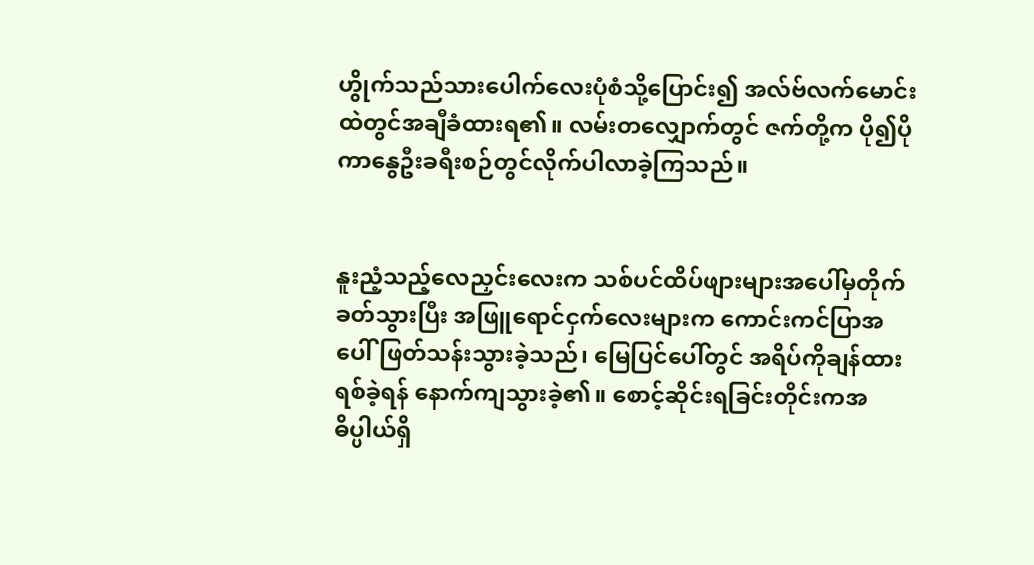ဟွိုက်သည်သားပေါက်လေးပုံစံသို့ပြောင်း၍ အလ်ဗ်လက်မောင်းထဲတွင်အချီခံထားရ၏။ လမ်းတလျှောက်တွင် ဇက်တို့က ပို၍ပိုကာနွေဦးခရီးစဉ်တွင်လိုက်ပါလာခဲ့ကြသည်။


နူးညံ့သည့်လေညှင်းလေးက သစ်ပင်ထိပ်ဖျားများအပေါ်မှတိုက်ခတ်သွားပြီး အဖြူရောင်ငှက်လေးများက ကောင်းကင်ပြာအပေါ်ဖြတ်သန်းသွားခဲ့သည်၊ မြေပြင်ပေါ်တွင် အရိပ်ကိုချန်ထားရစ်ခဲ့ရန် နောက်ကျသွားခဲ့၏။ စောင့်ဆိုင်းရခြင်းတိုင်းကအဓိပ္ပါယ်ရှိ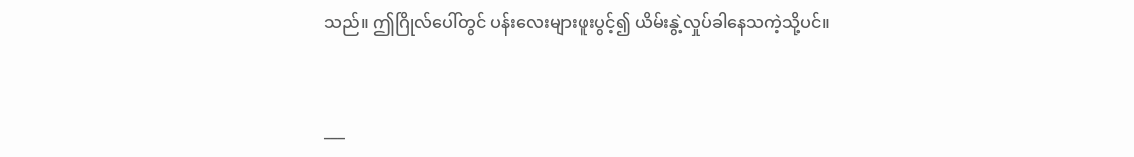သည်။ ဤဂြိုလ်ပေါ်တွင် ပန်းလေးများဖူးပွင့်၍ ယိမ်းနွဲ့လှုပ်ခါနေသကဲ့သို့ပင်။


___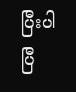ပြီးပါပြီ